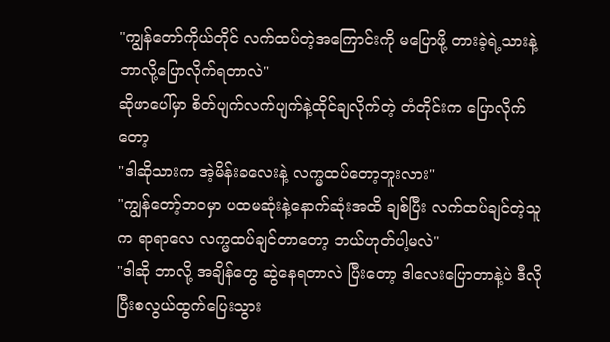"ကျွန်တော်ကိုယ်တိုင် လက်ထပ်တဲ့အကြောင်းကို မပြောဖို့ တားခဲ့ရဲ့သားနဲ့ ဘာလို့ပြောလိုက်ရတာလဲ"
ဆိုဖာပေါ်မှာ စိတ်ပျက်လက်ပျက်နဲ့ထိုင်ချလိုက်တဲ့ တံတိုင်းက ပြောလိုက်တော့
"ဒါဆိုသားက အဲ့မိန်းခလေးနဲ့ လက္မထပ်တော့ဘူးလား"
"ကျွန်တော့်ဘဝမှာ ပထမဆုံးနဲ့နောက်ဆုံးအထိ ချစ်ပြီး လက်ထပ်ချင်တဲ့သူက ရာရာလေ လက္မထပ်ချင်တာတော့ ဘယ်ဟုတ်ပါ့မလဲ"
"ဒါဆို ဘာလို့ အချိန်တွေ ဆွဲနေရတာလဲ ပြီးတော့ ဒါလေးပြောတာနဲ့ပဲ ဒီလိုပြီးစလွယ်ထွက်ပြေးသွား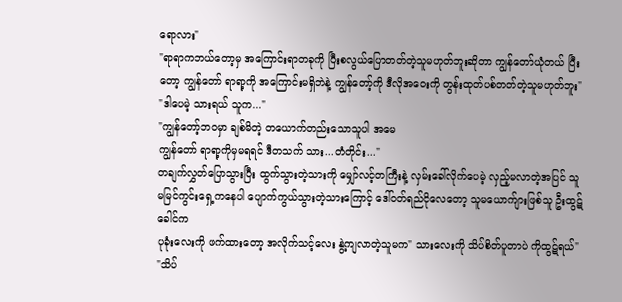ရောလား"
"ရာရာကဘယ်တော့မှ အကြောင်းရာတခုကို ပြီးစလွယ်ပြောတတ်တဲ့သူမဟုတ်ဘူးဆိုတာ ကျွန်တော်ယုံတယ် ပြီးတော့ ကျွန်တော် ရာရာ့ကို အကြောင်းမရှိဘဲနဲ့ ကျွန်တော့်ကို ဒီလိုအဝေးကို တွန်းထုတ်ပစ်တတ်တဲ့သူမဟုတ်ဘူး"
"ဒါပေမဲ့ သားရယ် သူက..."
"ကျွန်တော့်ဘဝမှာ ချစ်မိတဲ့ တယောက်တည်းသောသူပါ အမေ
ကျွန်တော် ရာရာ့ကိုမှမရရင် ဒီတသက် သား...တံတိုင်း..."
တချက်လွှတ်ပြောသွားပြီး ထွက်သွားတဲ့သားကို မျှော်လင့်တကြီးနဲ့ လှမ်းခေါ်လိုက်ပေမဲ့ လှည့်မလာတဲ့အပြင် သူမမြင်ကွင်းရှေ့ကနေပါ ပျောက်ကွယ်သွားတဲ့သားကြောင့် ဒေါ်ဝတ်ရည်ငိုလေတော့ သူမယောက်ျားဖြစ်သူ ဦးထွဋ်ခေါင်က
ပုခုံးလေးကို ဖက်ထားတော့ အလိုက်သင့်လေး နွဲ့ကျလာတဲ့သူမက" သားလေးကို သိပ်စိတ်ပူတာပဲ ကိုထွဋ်ရယ်"
"သိပ်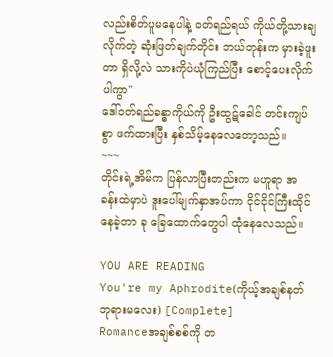လည်းစိတ်ပူမနေပါနဲ့ ဝတ်ရည်ရယ် ကိုယ်တို့သားချလိုက်တဲ့ ဆုံးဖြတ်ချက်တိုင်း ဘယ်တုန်းက မှားခဲ့ဖူးတာ ရှိလို့လဲ သားကိုပဲယုံကြည်ပြီး စောင့်ပေးလိုက်ပါကွာ"
ဒေါ်ဝတ်ရည်ခန္ဓာကိုယ်ကို ဦးထွဋ်ခေါင် တင်းကျပ်စွာ ဖက်ထားပြီး နှစ်သိမ့်နေလေတော့သည်။
~~~
တိုင်းရဲ့အိမ်က ပြန်လာပြီးတည်းက မဟူရာ အခန်းထဲမှာပဲ ဒူးပေါ်မျက်နှာအပ်ကာ ငိုင်ငိုင်ကြီးထိုင်နေခဲ့တာ ခု ခြေထောက်တွေပါ ထုံနေလေသည်။

YOU ARE READING
You're my Aphrodite(ကိုယ့်အချစ်နတ်ဘုရားမလေး) [Complete]
Romanceအချစ်စစ်ကို တ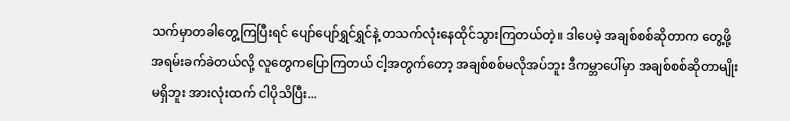သက်မှာတခါတွေ့ကြပြီးရင် ပျော်ပျော်ရွှင်ရွှင်နဲ့ တသက်လုံးနေထိုင်သွားကြတယ်တဲ့။ ဒါပေမဲ့ အချစ်စစ်ဆိုတာက တွေ့ဖို့အရမ်းခက်ခဲတယ်လို့ လူတွေကပြောကြတယ် ငါ့အတွက်တော့ အချစ်စစ်မလိုအပ်ဘူး ဒီကမ္ဘာပေါ်မှာ အချစ်စစ်ဆိုတာမျိုးမရှိဘူး အားလုံးထက် ငါပိုသိပြီး...